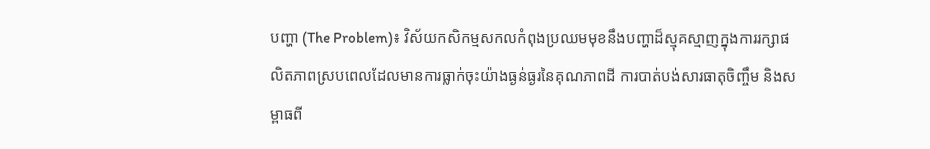បញ្ហា (The Problem)៖ វិស័យកសិកម្មសកលកំពុងប្រឈមមុខនឹងបញ្ហាដ៏ស្មុគស្មាញក្នុងការរក្សាផលិតភាពស្របពេលដែលមានការធ្លាក់ចុះយ៉ាងធ្ងន់ធ្ងរនៃគុណភាពដី ការបាត់បង់សារធាតុចិញ្ចឹម និងសម្ពាធពី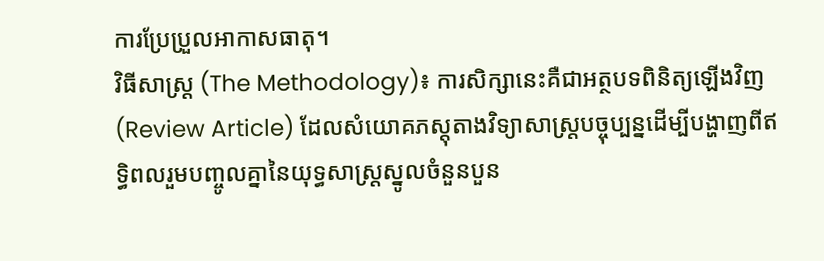ការប្រែប្រួលអាកាសធាតុ។
វិធីសាស្ត្រ (The Methodology)៖ ការសិក្សានេះគឺជាអត្ថបទពិនិត្យឡើងវិញ (Review Article) ដែលសំយោគភស្តុតាងវិទ្យាសាស្ត្របច្ចុប្បន្នដើម្បីបង្ហាញពីឥទ្ធិពលរួមបញ្ចូលគ្នានៃយុទ្ធសាស្ត្រស្នូលចំនួនបួន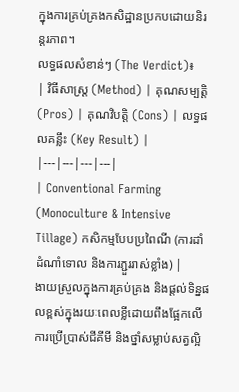ក្នុងការគ្រប់គ្រងកសិដ្ឋានប្រកបដោយនិរន្តរភាព។
លទ្ធផលសំខាន់ៗ (The Verdict)៖
| វិធីសាស្ត្រ (Method) | គុណសម្បត្តិ (Pros) | គុណវិបត្តិ (Cons) | លទ្ធផលគន្លឹះ (Key Result) |
|---|---|---|---|
| Conventional Farming (Monoculture & Intensive Tillage) កសិកម្មបែបប្រពៃណី (ការដាំដំណាំទោល និងការភ្ជួររាស់ខ្លាំង) |
ងាយស្រួលក្នុងការគ្រប់គ្រង និងផ្តល់ទិន្នផលខ្ពស់ក្នុងរយៈពេលខ្លីដោយពឹងផ្អែកលើការប្រើប្រាស់ជីគីមី និងថ្នាំសម្លាប់សត្វល្អិ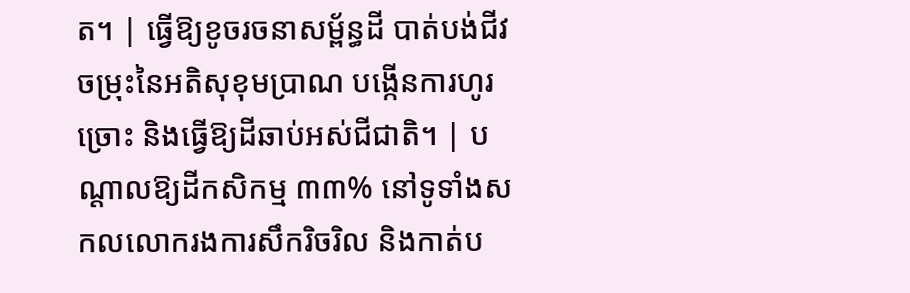ត។ | ធ្វើឱ្យខូចរចនាសម្ព័ន្ធដី បាត់បង់ជីវចម្រុះនៃអតិសុខុមប្រាណ បង្កើនការហូរច្រោះ និងធ្វើឱ្យដីឆាប់អស់ជីជាតិ។ | បណ្តាលឱ្យដីកសិកម្ម ៣៣% នៅទូទាំងសកលលោករងការសឹករិចរិល និងកាត់ប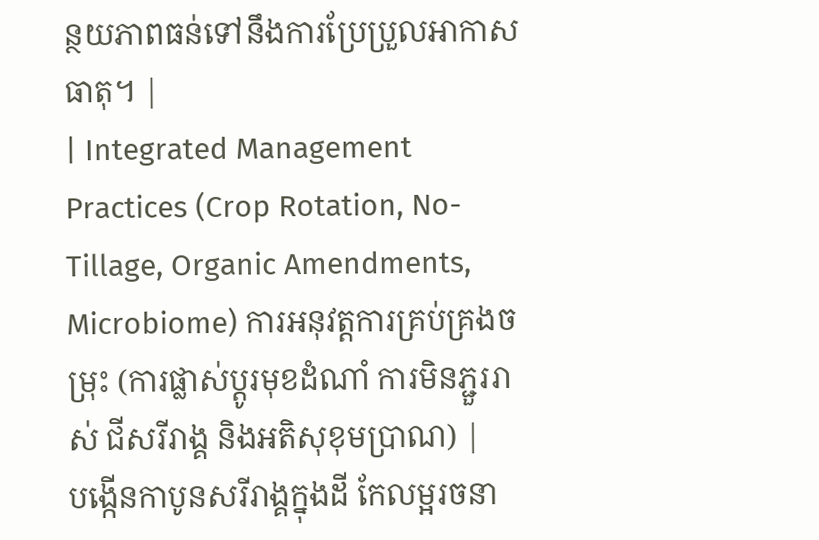ន្ថយភាពធន់ទៅនឹងការប្រែប្រួលអាកាសធាតុ។ |
| Integrated Management Practices (Crop Rotation, No-Tillage, Organic Amendments, Microbiome) ការអនុវត្តការគ្រប់គ្រងចម្រុះ (ការផ្លាស់ប្តូរមុខដំណាំ ការមិនភ្ជួររាស់ ជីសរីរាង្គ និងអតិសុខុមប្រាណ) |
បង្កើនកាបូនសរីរាង្គក្នុងដី កែលម្អរចនា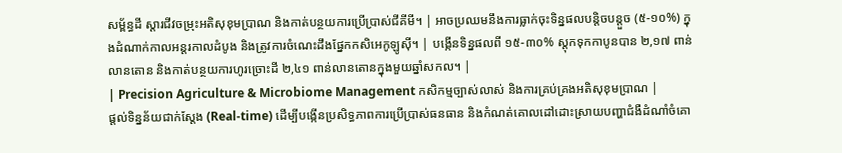សម្ព័ន្ធដី ស្តារជីវចម្រុះអតិសុខុមប្រាណ និងកាត់បន្ថយការប្រើប្រាស់ជីគីមី។ | អាចប្រឈមនឹងការធ្លាក់ចុះទិន្នផលបន្តិចបន្តួច (៥-១០%) ក្នុងដំណាក់កាលអន្តរកាលដំបូង និងត្រូវការចំណេះដឹងផ្នែកកសិអេកូឡូស៊ី។ | បង្កើនទិន្នផលពី ១៥-៣០% ស្តុកទុកកាបូនបាន ២,១៧ ពាន់លានតោន និងកាត់បន្ថយការហូរច្រោះដី ២,៤១ ពាន់លានតោនក្នុងមួយឆ្នាំសកល។ |
| Precision Agriculture & Microbiome Management កសិកម្មច្បាស់លាស់ និងការគ្រប់គ្រងអតិសុខុមប្រាណ |
ផ្តល់ទិន្នន័យជាក់ស្តែង (Real-time) ដើម្បីបង្កើនប្រសិទ្ធភាពការប្រើប្រាស់ធនធាន និងកំណត់គោលដៅដោះស្រាយបញ្ហាជំងឺដំណាំចំគោ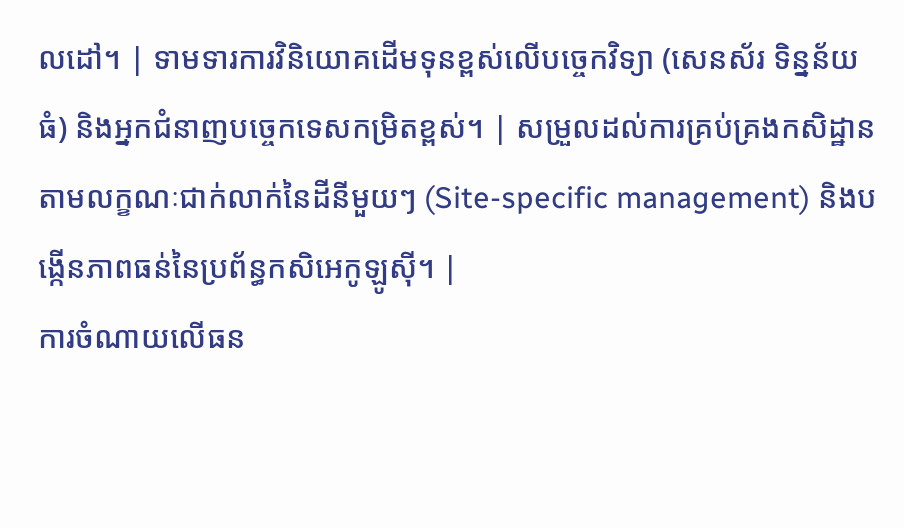លដៅ។ | ទាមទារការវិនិយោគដើមទុនខ្ពស់លើបច្ចេកវិទ្យា (សេនស័រ ទិន្នន័យធំ) និងអ្នកជំនាញបច្ចេកទេសកម្រិតខ្ពស់។ | សម្រួលដល់ការគ្រប់គ្រងកសិដ្ឋានតាមលក្ខណៈជាក់លាក់នៃដីនីមួយៗ (Site-specific management) និងបង្កើនភាពធន់នៃប្រព័ន្ធកសិអេកូឡូស៊ី។ |
ការចំណាយលើធន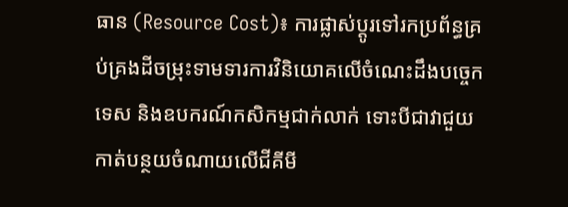ធាន (Resource Cost)៖ ការផ្លាស់ប្តូរទៅរកប្រព័ន្ធគ្រប់គ្រងដីចម្រុះទាមទារការវិនិយោគលើចំណេះដឹងបច្ចេកទេស និងឧបករណ៍កសិកម្មជាក់លាក់ ទោះបីជាវាជួយកាត់បន្ថយចំណាយលើជីគីមី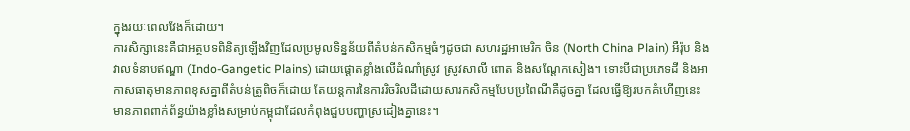ក្នុងរយៈពេលវែងក៏ដោយ។
ការសិក្សានេះគឺជាអត្ថបទពិនិត្យឡើងវិញដែលប្រមូលទិន្នន័យពីតំបន់កសិកម្មធំៗដូចជា សហរដ្ឋអាមេរិក ចិន (North China Plain) អឺរ៉ុប និងវាលទំនាបឥណ្ឌា (Indo-Gangetic Plains) ដោយផ្តោតខ្លាំងលើដំណាំស្រូវ ស្រូវសាលី ពោត និងសណ្តែកសៀង។ ទោះបីជាប្រភេទដី និងអាកាសធាតុមានភាពខុសគ្នាពីតំបន់ត្រូពិចក៏ដោយ តែយន្តការនៃការរិចរិលដីដោយសារកសិកម្មបែបប្រពៃណីគឺដូចគ្នា ដែលធ្វើឱ្យរបកគំហើញនេះមានភាពពាក់ព័ន្ធយ៉ាងខ្លាំងសម្រាប់កម្ពុជាដែលកំពុងជួបបញ្ហាស្រដៀងគ្នានេះ។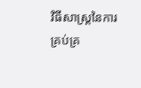វិធីសាស្ត្រនៃការគ្រប់គ្រ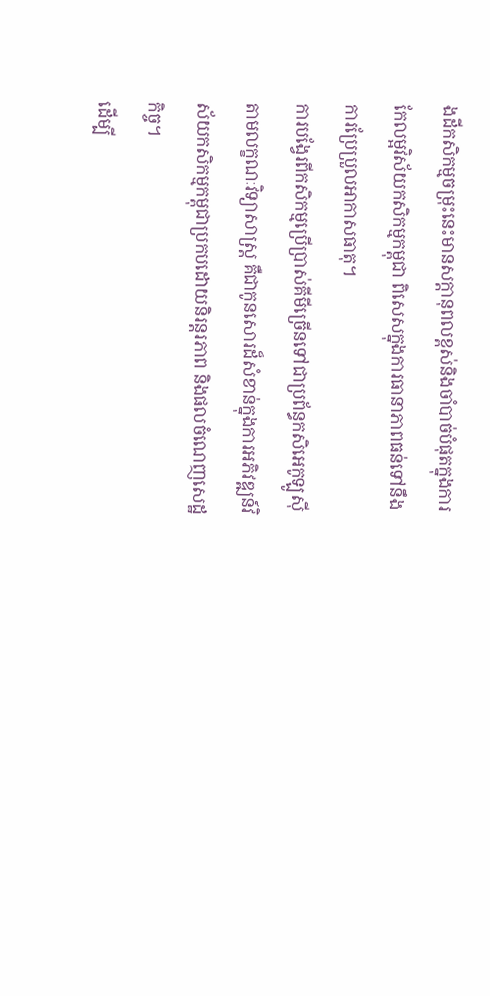ងដីកសិកម្មចម្រុះនេះមានសក្តានុពលខ្ពស់និងចាំបាច់បំផុតក្នុងការកែលម្អវិស័យកសិកម្មកម្ពុជា ពិសេសក្នុងការធានាភាពធន់ទៅនឹងការប្រែប្រួលអាកាសធាតុ។
ការបង្វែរពីកសិកម្មប្រើប្រាស់គីមីច្រើនទៅជាប្រព័ន្ធកសិអេកូឡូស៊ីតាមលក្ខណៈវិទ្យាសាស្ត្រ គឺជាកូនសោរដ៏សំខាន់ក្នុងការអភិវឌ្ឍន៍វិស័យកសិកម្មកម្ពុជាប្រកបដោយនិរន្តរភាព និងផលចំណេញសេដ្ឋកិច្ច។
ដើម្បី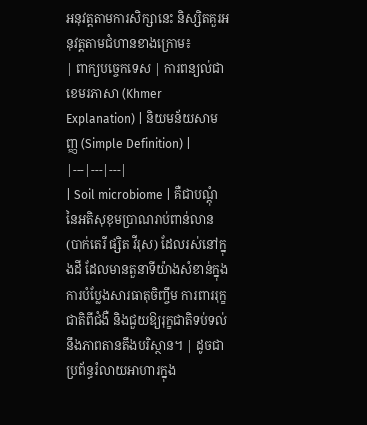អនុវត្តតាមការសិក្សានេះ និស្សិតគួរអនុវត្តតាមជំហានខាងក្រោម៖
| ពាក្យបច្ចេកទេស | ការពន្យល់ជាខេមរភាសា (Khmer Explanation) | និយមន័យសាមញ្ញ (Simple Definition) |
|---|---|---|
| Soil microbiome | គឺជាបណ្ដុំនៃអតិសុខុមប្រាណរាប់ពាន់លាន (បាក់តេរី ផ្សិត វីរុស) ដែលរស់នៅក្នុងដី ដែលមានតួនាទីយ៉ាងសំខាន់ក្នុងការបំប្លែងសារធាតុចិញ្ចឹម ការពាររុក្ខជាតិពីជំងឺ និងជួយឱ្យរុក្ខជាតិទប់ទល់នឹងភាពតានតឹងបរិស្ថាន។ | ដូចជាប្រព័ន្ធរំលាយអាហារក្នុង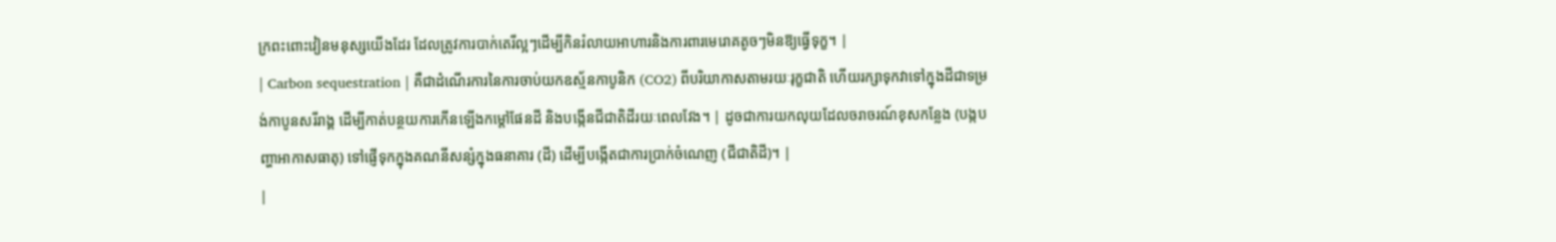ក្រពះពោះវៀនមនុស្សយើងដែរ ដែលត្រូវការបាក់តេរីល្អៗដើម្បីកិនរំលាយអាហារនិងការពារមេរោគតូចៗមិនឱ្យធ្វើទុក្ខ។ |
| Carbon sequestration | គឺជាដំណើរការនៃការចាប់យកឧស្ម័នកាបូនិក (CO2) ពីបរិយាកាសតាមរយៈរុក្ខជាតិ ហើយរក្សាទុកវាទៅក្នុងដីជាទម្រង់កាបូនសរីរាង្គ ដើម្បីកាត់បន្ថយការកើនឡើងកម្តៅផែនដី និងបង្កើនជីជាតិដីរយៈពេលវែង។ | ដូចជាការយកលុយដែលចរាចរណ៍ខុសកន្លែង (បង្កបញ្ហាអាកាសធាតុ) ទៅផ្ញើទុកក្នុងគណនីសន្សំក្នុងធនាគារ (ដី) ដើម្បីបង្កើតជាការប្រាក់ចំណេញ (ជីជាតិដី)។ |
|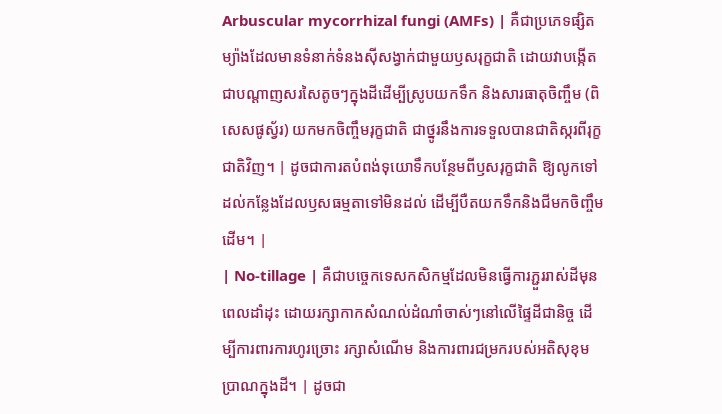Arbuscular mycorrhizal fungi (AMFs) | គឺជាប្រភេទផ្សិតម្យ៉ាងដែលមានទំនាក់ទំនងស៊ីសង្វាក់ជាមួយឫសរុក្ខជាតិ ដោយវាបង្កើតជាបណ្តាញសរសៃតូចៗក្នុងដីដើម្បីស្រូបយកទឹក និងសារធាតុចិញ្ចឹម (ពិសេសផូស្វ័រ) យកមកចិញ្ចឹមរុក្ខជាតិ ជាថ្នូរនឹងការទទួលបានជាតិស្ករពីរុក្ខជាតិវិញ។ | ដូចជាការតបំពង់ទុយោទឹកបន្ថែមពីឫសរុក្ខជាតិ ឱ្យលូកទៅដល់កន្លែងដែលឫសធម្មតាទៅមិនដល់ ដើម្បីបឺតយកទឹកនិងជីមកចិញ្ចឹមដើម។ |
| No-tillage | គឺជាបច្ចេកទេសកសិកម្មដែលមិនធ្វើការភ្ជួររាស់ដីមុនពេលដាំដុះ ដោយរក្សាកាកសំណល់ដំណាំចាស់ៗនៅលើផ្ទៃដីជានិច្ច ដើម្បីការពារការហូរច្រោះ រក្សាសំណើម និងការពារជម្រករបស់អតិសុខុមប្រាណក្នុងដី។ | ដូចជា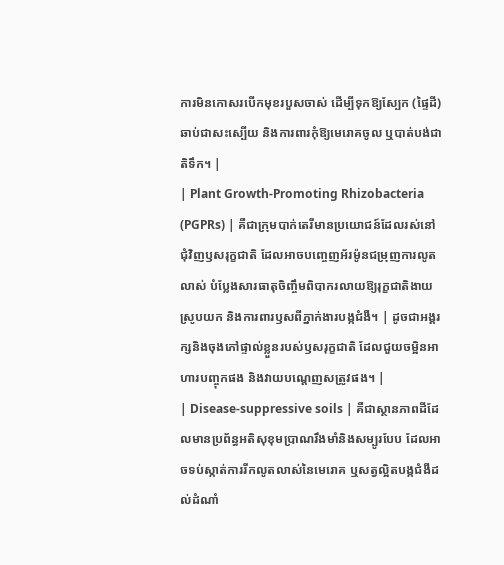ការមិនកោសរបើកមុខរបួសចាស់ ដើម្បីទុកឱ្យស្បែក (ផ្ទៃដី) ឆាប់ជាសះស្បើយ និងការពារកុំឱ្យមេរោគចូល ឬបាត់បង់ជាតិទឹក។ |
| Plant Growth-Promoting Rhizobacteria (PGPRs) | គឺជាក្រុមបាក់តេរីមានប្រយោជន៍ដែលរស់នៅជុំវិញឫសរុក្ខជាតិ ដែលអាចបញ្ចេញអ័រម៉ូនជម្រុញការលូតលាស់ បំប្លែងសារធាតុចិញ្ចឹមពិបាករលាយឱ្យរុក្ខជាតិងាយស្រូបយក និងការពារឫសពីភ្នាក់ងារបង្កជំងឺ។ | ដូចជាអង្គរក្សនិងចុងភៅផ្ទាល់ខ្លួនរបស់ឫសរុក្ខជាតិ ដែលជួយចម្អិនអាហារបញ្ចុកផង និងវាយបណ្តេញសត្រូវផង។ |
| Disease-suppressive soils | គឺជាស្ថានភាពដីដែលមានប្រព័ន្ធអតិសុខុមប្រាណរឹងមាំនិងសម្បូរបែប ដែលអាចទប់ស្កាត់ការរីកលូតលាស់នៃមេរោគ ឬសត្វល្អិតបង្កជំងឺដល់ដំណាំ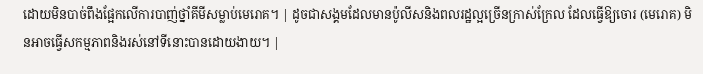ដោយមិនបាច់ពឹងផ្អែកលើការបាញ់ថ្នាំគីមីសម្លាប់មេរោគ។ | ដូចជាសង្គមដែលមានប៉ូលីសនិងពលរដ្ឋល្អច្រើនក្រាស់ក្រែល ដែលធ្វើឱ្យចោរ (មេរោគ) មិនអាចធ្វើសកម្មភាពនិងរស់នៅទីនោះបានដោយងាយ។ |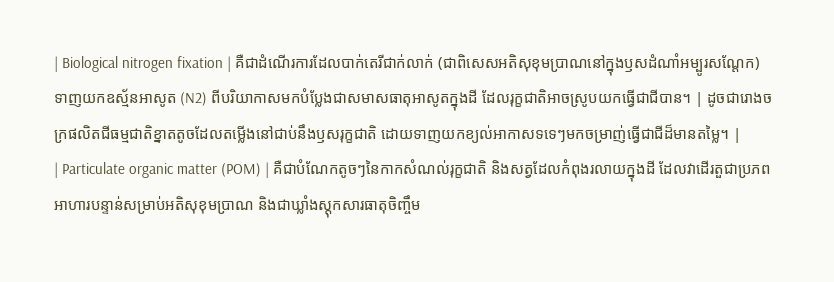| Biological nitrogen fixation | គឺជាដំណើរការដែលបាក់តេរីជាក់លាក់ (ជាពិសេសអតិសុខុមប្រាណនៅក្នុងឫសដំណាំអម្បូរសណ្តែក) ទាញយកឧស្ម័នអាសូត (N2) ពីបរិយាកាសមកបំប្លែងជាសមាសធាតុអាសូតក្នុងដី ដែលរុក្ខជាតិអាចស្រូបយកធ្វើជាជីបាន។ | ដូចជារោងចក្រផលិតជីធម្មជាតិខ្នាតតូចដែលតម្លើងនៅជាប់នឹងឫសរុក្ខជាតិ ដោយទាញយកខ្យល់អាកាសទទេៗមកចម្រាញ់ធ្វើជាជីដ៏មានតម្លៃ។ |
| Particulate organic matter (POM) | គឺជាបំណែកតូចៗនៃកាកសំណល់រុក្ខជាតិ និងសត្វដែលកំពុងរលាយក្នុងដី ដែលវាដើរតួជាប្រភពអាហារបន្ទាន់សម្រាប់អតិសុខុមប្រាណ និងជាឃ្លាំងស្តុកសារធាតុចិញ្ចឹម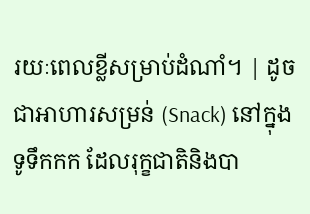រយៈពេលខ្លីសម្រាប់ដំណាំ។ | ដូចជាអាហារសម្រន់ (Snack) នៅក្នុងទូទឹកកក ដែលរុក្ខជាតិនិងបា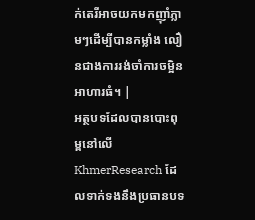ក់តេរីអាចយកមកញ៉ាំភ្លាមៗដើម្បីបានកម្លាំង លឿនជាងការរង់ចាំការចម្អិនអាហារធំ។ |
អត្ថបទដែលបានបោះពុម្ពនៅលើ KhmerResearch ដែលទាក់ទងនឹងប្រធានបទ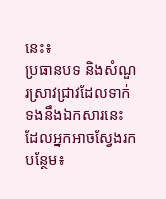នេះ៖
ប្រធានបទ និងសំណួរស្រាវជ្រាវដែលទាក់ទងនឹងឯកសារនេះ ដែលអ្នកអាចស្វែងរកបន្ថែម៖